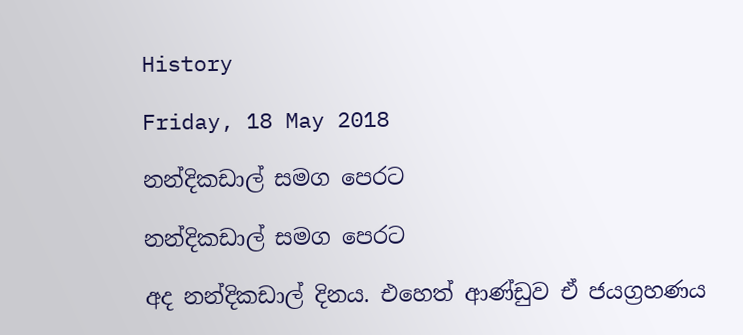History

Friday, 18 May 2018

නන්දිකඩාල් සමග පෙරට

නන්දිකඩාල් සමග පෙරට

අද නන්දිකඩාල් දිනය. එහෙත් ආණ්ඩුව ඒ ජයග්‍රහණය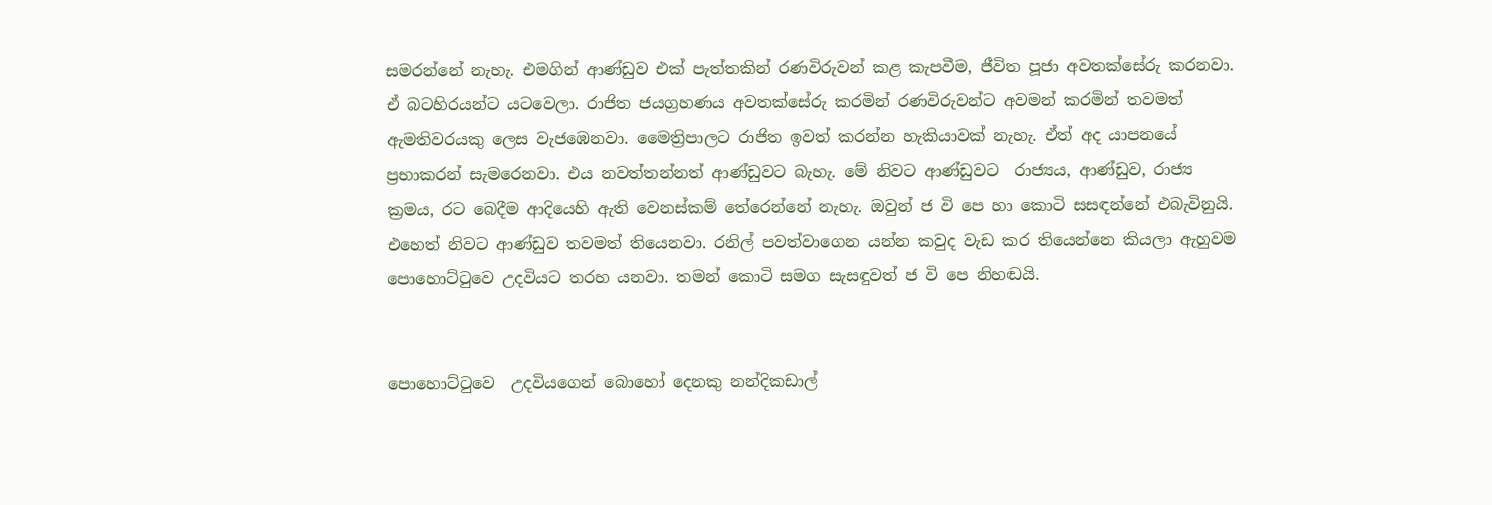සමරන්නේ නැහැ. එමගින් ආණ්ඩුව එක් පැත්තකින් රණවිරුවන් කළ කැපවීම, ජීවිත පූජා අවතක්සේරු කරනවා. ඒ බටහිරයන්ට යටවෙලා. රාජිත ජයග්‍රහණය අවතක්සේරු කරමින් රණවිරුවන්ට අවමන් කරමින් තවමත් ඇමතිවරයකු ලෙස වැජඹෙනවා. මෛත්‍රිපාලට රාජිත ඉවත් කරන්න හැකියාවක් නැහැ. ඒත් අද යාපනයේ ප්‍රභාකරන් සැමරෙනවා. එය නවත්තන්නත් ආණ්ඩුවට බැහැ. මේ නිවට ආණ්ඩුවට  රාජ්‍යය, ආණ්ඩුව, රාජ්‍ය ක්‍රමය, රට බෙදීම ආදියෙහි ඇති වෙනස්කම් තේරෙන්නේ නැහැ. ඔවුන් ජ වි පෙ හා කොටි සසඳන්නේ එබැවිනුයි. එහෙත් නිවට ආණ්ඩුව තවමත් තියෙනවා. රනිල් පවත්වාගෙන යන්න කවුද වැඩ කර තියෙන්නෙ කියලා ඇහුවම පොහොට්ටුවෙ උදවියට තරහ යනවා. තමන් කොටි සමග සැසඳුවත් ජ වි පෙ නිහඬයි.


පොහොට්ටුවෙ  උදවියගෙන් බොහෝ දෙනකු නන්දිකඩාල්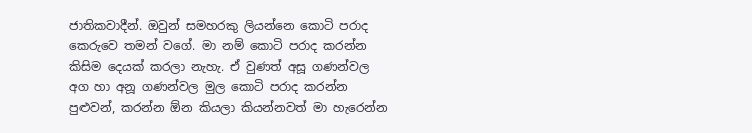ජාතිකවාදීන්. ඔවුන් සමහරකු ලියන්නෙ කොටි පරාද කෙරුවෙ තමන් වගේ. මා නම් කොටි පරාද කරන්න කිසිම දෙයක් කරලා නැහැ. ඒ වුණත් අසූ ගණන්වල අග හා අනූ ගණන්වල මුල කොටි පරාද කරන්න පුළුවන්, කරන්න ඕන කියලා කියන්නවත් මා හැරෙන්න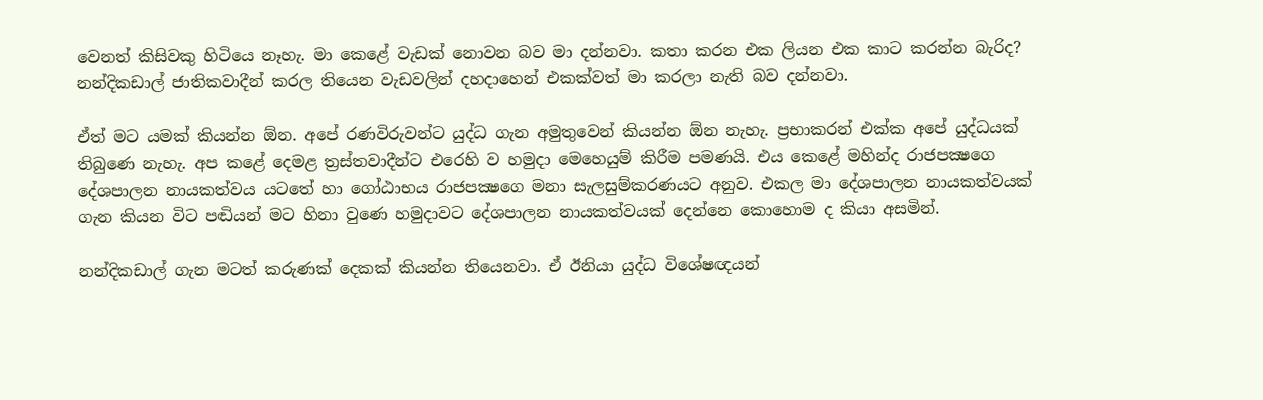වෙනත් කිසිවකු හිටියෙ නෑහැ. මා කෙළේ වැඩක් නොවන බව මා දන්නවා. කතා කරන එක ලියන එක කාට කරන්න බැරිද? නන්දිකඩාල් ජාතිකවාදීන් කරල තියෙන වැඩවලින් දහදාහෙන් එකක්වත් මා කරලා නැති බව දන්නවා.

ඒත් මට යමක් කියන්න ඕන. අපේ රණවිරුවන්ට යුද්ධ ගැන අමුතුවෙන් කියන්න ඕන නැහැ. ප්‍රභාකරන් එක්ක අපේ යුද්ධයක් තිබුණෙ නැහැ. අප කළේ දෙමළ ත්‍රස්තවාදීන්ට එරෙහි ව හමුදා මෙහෙයුම් කිරීම පමණයි. එය කෙළේ මහින්ද රාජපක්‍ෂගෙ දේශපාලන නායකත්වය යටතේ හා ගෝඨාභය රාජපක්‍ෂගෙ මනා සැලසුම්කරණයට අනුව. එකල මා දේශපාලන නායකත්වයක් ගැන කියන විට පඬියන් මට හිනා වුණෙ හමුදාවට දේශපාලන නායකත්වයක් දෙන්නෙ කොහොම ද කියා අසමින්.

නන්දිකඩාල් ගැන මටත් කරුණක් දෙකක් කියන්න තියෙනවා. ඒ ඊනියා යුද්ධ විශේෂඥයන්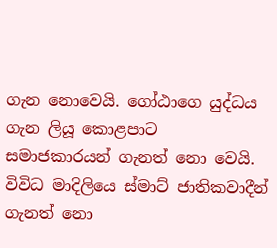ගැන නොවෙයි. ගෝඨාගෙ යුද්ධය ගැන ලියූ කොළපාට සමාජකාරයන් ගැනත් නො වෙයි. විවිධ මාදිලියෙ ස්මාට් ජාතිකවාදීන් ගැනත් නො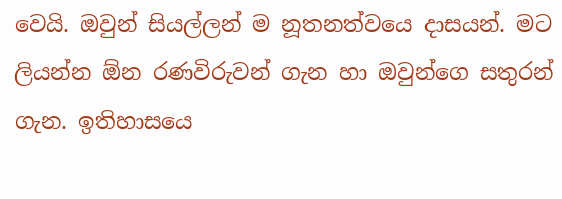වෙයි. ඔවුන් සියල්ලන් ම නූතනත්වයෙ දාසයන්. මට ලියන්න ඕන රණවිරුවන් ගැන හා ඔවුන්ගෙ සතුරන් ගැන. ඉතිහාසයෙ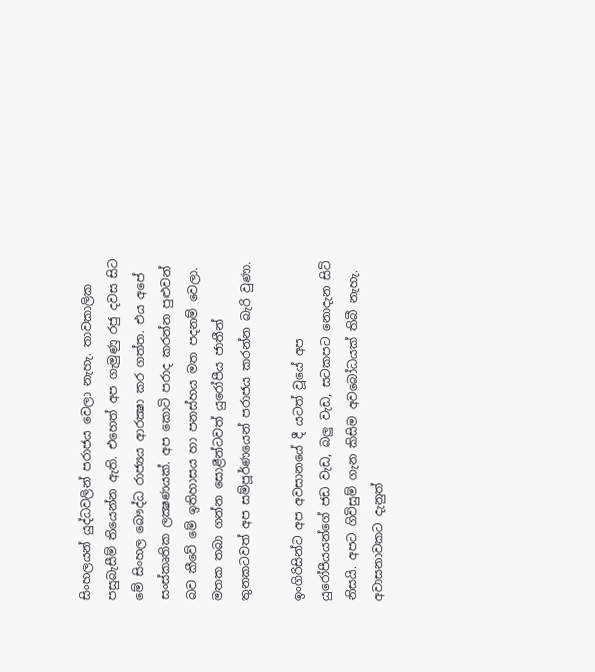සිංහලයන් යුද්ධවලින් පරාජය වෙලා නැහැ. තාවකාලික පසුබැසීම් තියෙන්න ඇති. එහෙත් අප ගැමුණු රජු දවස සිට මේ සිංහල බෞද්ධ රාජ්‍යය ආරක්‍ෂා කර ගත්ත. එය අපේ සංස්කෘතික ලක්‍ෂණයක්. අප කොටි පරාද කරන්න පුළුවන් බව කීවේ මේ ඉතිහාසය හා පනස්හය මත පදනම් වෙලා. මතක තබා ගන්න සොළීන්ටවත් යුරෝපීය ජාතීන් තුනකටවත් අප සම්පූර්ණයෙන් පරාජය කරන්න බැරි වුණා.

ඉංගිරිසින්ට අප අවසානයේ දී යටත් වූයේ අප යුරෝපීයයන්ගේ ජඩ වැඩ, බලු වැඩ, සටකපට නොදැන සිටි නිසයි. අපට ගිවිසුම් ගැන කිසිම අවබෝධයක් තිබී නැහැ. අවාසනාවකට දැනුත්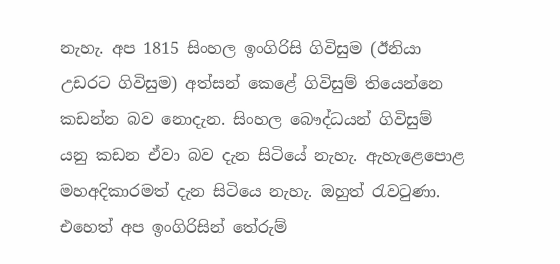නැහැ. අප 1815 සිංහල ඉංගිරිසි ගිවිසුම (ඊනියා උඩරට ගිවිසුම) අත්සන් කෙළේ ගිවිසුම් තියෙන්නෙ කඩන්න බව නොදැන. සිංහල බෞද්ධයන් ගිවිසුම් යනු කඩන ඒවා බව දැන සිටියේ නැහැ. ඇහැළෙපොළ මහඅදිකාරමත් දැන සිටියෙ නැහැ. ඔහුත් රැවටුණා. එහෙත් අප ඉංගිරිසින් තේරුම්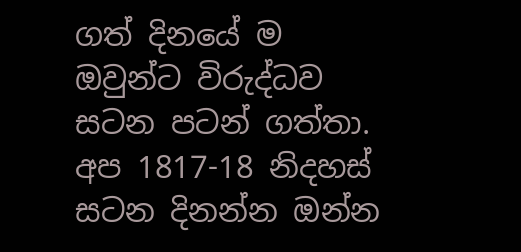ගත් දිනයේ ම ඔවුන්ට විරුද්ධව සටන පටන් ගත්තා. අප 1817-18 නිදහස් සටන දිනන්න ඔන්න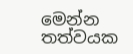මෙන්න තත්වයක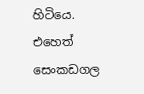හිටියෙ. එහෙත් සෙංකඩගල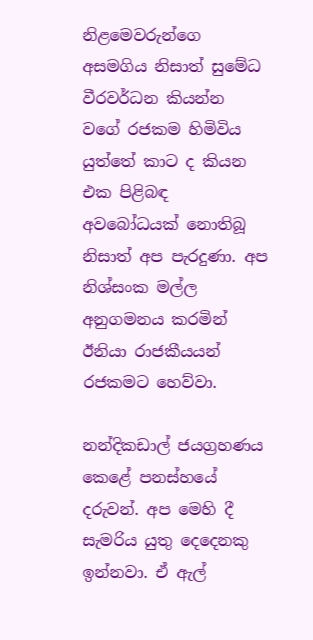නිළමෙවරුන්ගෙ අසමගිය නිසාත් සුමේධ වීරවර්ධන කියන්න වගේ රජකම හිමිවිය යුත්තේ කාට ද කියන එක පිළිබඳ අවබෝධයක් නොතිබූ නිසාත් අප පැරදුණා. අප නිශ්සංක මල්ල අනුගමනය කරමින් ඊනියා රාජකීයයන් රජකමට හෙව්වා.

නන්දිකඩාල් ජයග්‍රහණය කෙළේ පනස්හයේ දරුවන්. අප මෙහි දී සැමරිය යුතු දෙදෙනකු ඉන්නවා. ඒ ඇල්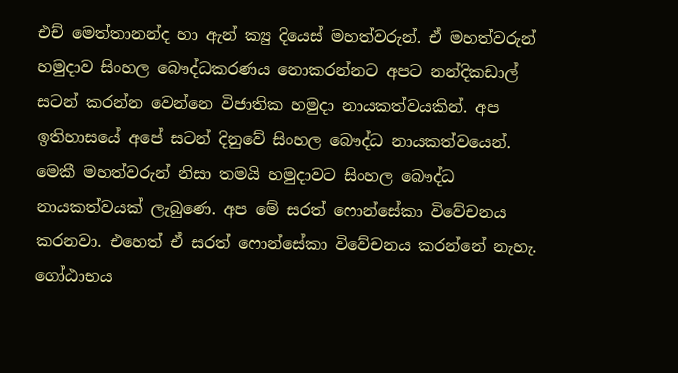එච් මෙත්තානන්ද හා ඇන් ක්‍යු දියෙස් මහත්වරුන්. ඒ මහත්වරුන් හමුදාව සිංහල බෞද්ධකරණය නොකරන්නට අපට නන්දිකඩාල් සටන් කරන්න වෙන්නෙ විජාතික හමුදා නායකත්වයකින්. අප ඉතිහාසයේ අපේ සටන් දිනුවේ සිංහල බෞද්ධ නායකත්වයෙන්. මෙකී මහත්වරුන් නිසා තමයි හමුදාවට සිංහල බෞද්ධ නායකත්වයක් ලැබුණෙ. අප මේ සරත් ෆොන්සේකා විවේචනය කරනවා. එහෙත් ඒ සරත් ෆොන්සේකා විවේචනය කරන්නේ නැහැ. ගෝඨාභය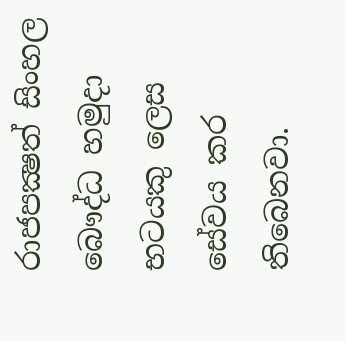රාජපක්‍ෂත් සිංහල බෞද්ධ හමුදා භටයකු ලෙස සේවය කර තිබෙනවා.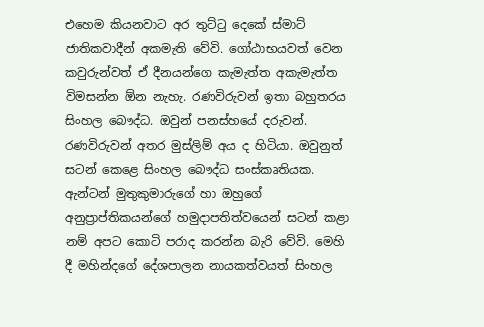එහෙම කියනවාට අර තුට්ටු දෙකේ ස්මාට් ජාතිකවාදීන් අකමැති වේවි. ගෝඨාභයවත් වෙන කවුරුන්වත් ඒ දීනයන්ගෙ කැමැත්ත අකැමැත්ත විමසන්න ඕන නැහැ. රණවිරුවන් ඉතා බහුතරය සිංහල බෞද්ධ. ඔවුන් පනස්හයේ දරුවන්. රණවිරුවන් අතර මුස්ලිම් අය ද හිටියා. ඔවුනුත් සටන් කෙළෙ සිංහල බෞද්ධ සංස්කෘතියක. ඇන්ටන් මුතුකුමාරුගේ හා ඔහුගේ අනුප්‍රාප්තිකයන්ගේ හමුදාපතිත්වයෙන් සටන් කළා නම් අපට කොටි පරාද කරන්න බැරි වේවි. මෙහි දී මහින්දගේ දේශපාලන නායකත්වයත් සිංහල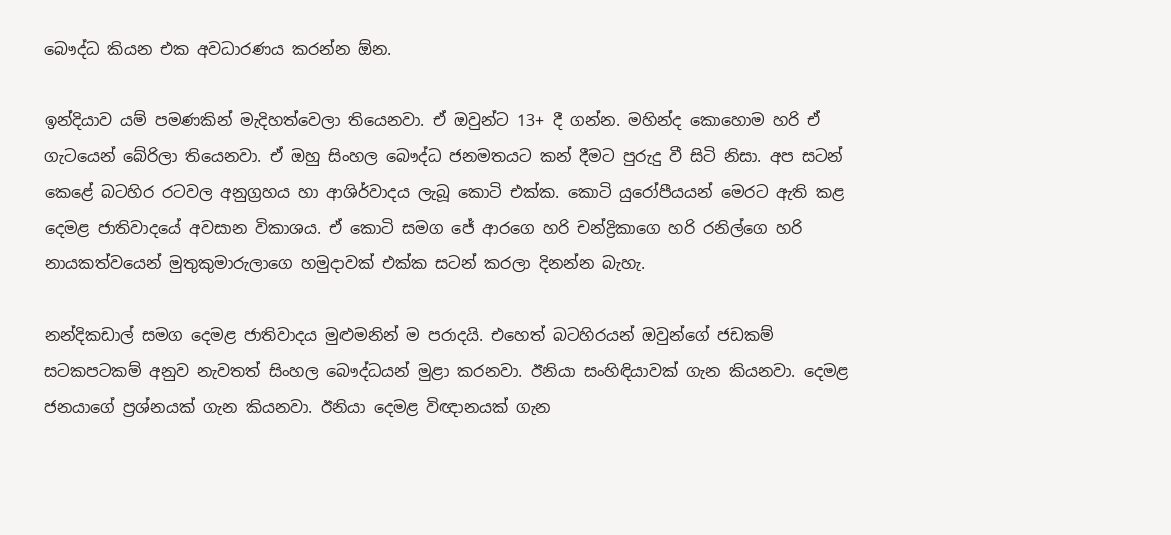බෞද්ධ කියන එක අවධාරණය කරන්න ඕන.

ඉන්දියාව යම් පමණකින් මැදිහත්වෙලා තියෙනවා. ඒ ඔවුන්ට 13+ දී ගන්න. මහින්ද කොහොම හරි ඒ ගැටයෙන් බේරිලා තියෙනවා. ඒ ඔහු සිංහල බෞද්ධ ජනමතයට කන් දීමට පුරුදු වී සිටි නිසා. අප සටන් කෙළේ බටහිර රටවල අනුග්‍රහය හා ආශිර්වාදය ලැබූ කොටි එක්ක. කොටි යුරෝපීයයන් මෙරට ඇති කළ දෙමළ ජාතිවාදයේ අවසාන විකාශය. ඒ කොටි සමග ජේ ආරගෙ හරි චන්ද්‍රිකාගෙ හරි රනිල්ගෙ හරි නායකත්වයෙන් මුතුකුමාරුලාගෙ හමුදාවක් එක්ක සටන් කරලා දිනන්න බැහැ.

නන්දිකඩාල් සමග දෙමළ ජාතිවාදය මුළුමනින් ම පරාදයි. එහෙත් බටහිරයන් ඔවුන්ගේ ජඩකම් සටකපටකම් අනුව නැවතත් සිංහල බෞද්ධයන් මුළා කරනවා. ඊනියා සංහිඳියාවක් ගැන කියනවා. දෙමළ ජනයාගේ ප්‍රශ්නයක් ගැන කියනවා. ඊනියා දෙමළ විඥානයක් ගැන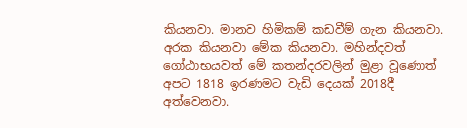කියනවා. මානව හිමිකම් කඩවීම් ගැන කියනවා. අරක කියනවා මේක කියනවා. මහින්දවත් ගෝඨාභයවත් මේ කතන්දරවලින් මුළා වූණොත් අපට 1818 ඉරණමට වැඩි දෙයක් 2018දී අත්වෙනවා.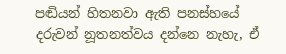පඬියන් හිතනවා ඇති පනස්හයේ දරුවන් නූතනත්වය දන්නෙ නැහැ, ඒ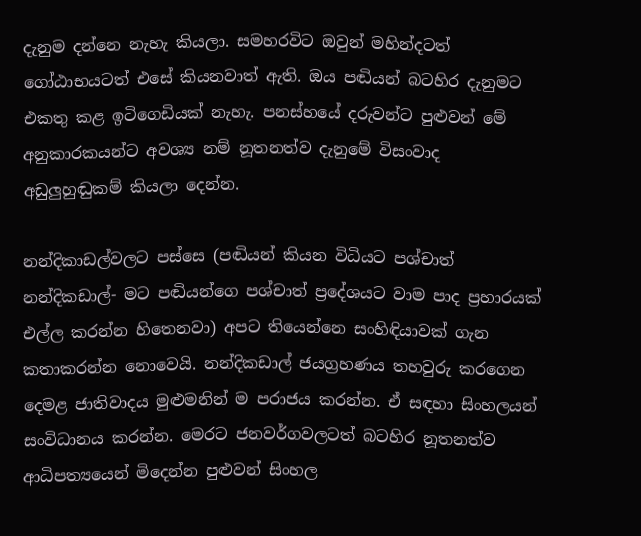දැනුම දන්නෙ නැහැ කියලා. සමහරවිට ඔවුන් මහින්දටත් ගෝඨාභයටත් එසේ කියනවාත් ඇති. ඔය පඬියන් බටහිර දැනුමට එකතු කළ ඉටිගෙඩියක් නැහැ. පනස්හයේ දරුවන්ට පුළුවන් මේ අනුකාරකයන්ට අවශ්‍ය නම් නූතනත්ව දැනුමේ විසංවාද අඩුලුහුඬුකම් කියලා දෙන්න.

නන්දිකාඩල්වලට පස්සෙ (පඬියන් කියන විධියට පශ්චාත් නන්දිකඩාල්- මට පඬියන්ගෙ පශ්චාත් ප්‍රදේශයට වාම පාද ප්‍රහාරයක් එල්ල කරන්න හිතෙනවා) අපට තියෙන්නෙ සංහිඳියාවක් ගැන කතාකරන්න නොවෙයි. නන්දිකඩාල් ජයග්‍රහණය තහවුරු කරගෙන දෙමළ ජාතිවාදය මුළුමනින් ම පරාජය කරන්න. ඒ සඳහා සිංහලයන් සංවිධානය කරන්න. මෙරට ජනවර්ගවලටත් බටහිර නූතනත්ව ආධිපත්‍යයෙන් මිදෙන්න පුළුවන් සිංහල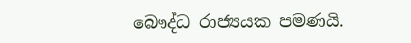බෞද්ධ රාජ්‍යයක පමණයි.